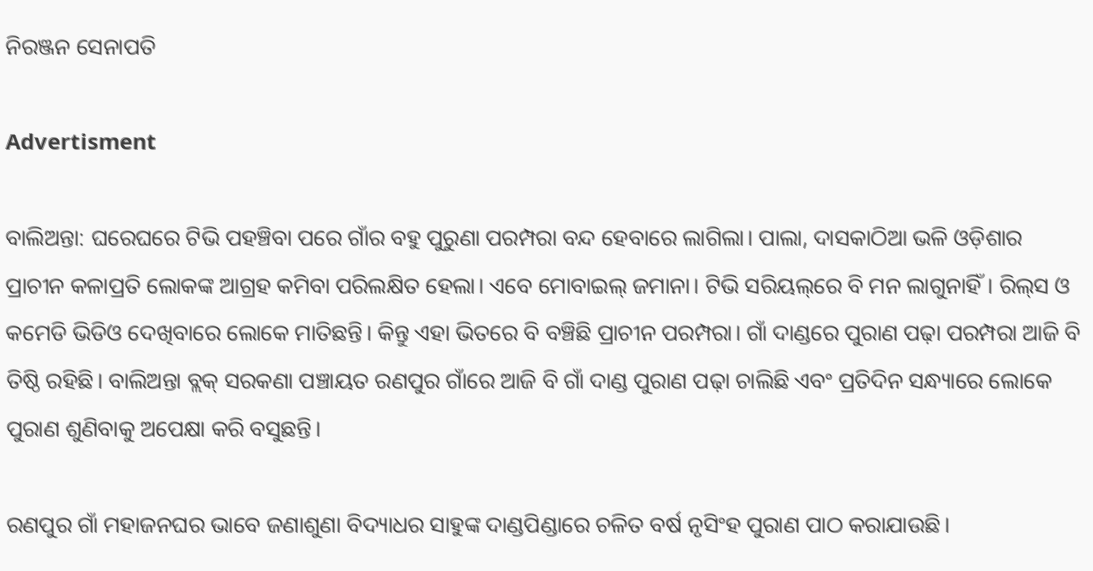ନିରଞ୍ଜନ ସେନାପତି

Advertisment

ବାଲିଅନ୍ତା: ଘରେଘରେ ଟିଭି ପହଞ୍ଚିବା ପରେ ଗାଁର ବହୁ ପୁରୁଣା ପରମ୍ପରା ବନ୍ଦ ହେବାରେ ଲାଗିଲା। ପାଲା, ଦାସକାଠିଆ ଭଳି ଓଡ଼ିଶାର ପ୍ରାଚୀନ କଳାପ୍ରତି ଲୋକଙ୍କ ଆଗ୍ରହ କମିବା ପରିଲକ୍ଷିତ ହେଲା। ଏବେ ମୋବାଇଲ୍‌ ଜମାନା। ଟିଭି ସରିୟଲ୍‌ରେ ବି ମନ ଲାଗୁନାହିଁ। ରିଲ୍‌ସ ଓ କମେଡି ଭିଡିଓ ଦେଖିବାରେ ଲୋକେ ମାତିଛନ୍ତି। କିନ୍ତୁ ଏହା ଭିତରେ ବି ବଞ୍ଚିଛି ପ୍ରାଚୀନ ପରମ୍ପରା। ଗାଁ ଦାଣ୍ଡରେ ପୁରାଣ ପଢ଼ା ପରମ୍ପରା ଆଜି ବି ତିଷ୍ଠି ରହିଛି। ବାଲିଅନ୍ତା ବ୍ଲକ୍‌ ସରକଣା ପଞ୍ଚାୟତ ରଣପୁର ଗାଁରେ ଆଜି ବି ଗାଁ ଦାଣ୍ଡ ପୁରାଣ ପଢ଼ା ଚାଲିଛି ଏବଂ ପ୍ରତିଦିନ ସନ୍ଧ୍ୟାରେ ଲୋକେ ପୁରାଣ ଶୁଣିବାକୁ ଅପେକ୍ଷା କରି ବସୁଛନ୍ତି।

ରଣପୁର ଗାଁ ମହାଜନଘର ଭାବେ ଜଣାଶୁଣା ବିଦ୍ୟାଧର ସାହୁଙ୍କ ଦାଣ୍ଡପିଣ୍ଡାରେ ଚଳିତ ବର୍ଷ ନୃସିଂହ ପୁରାଣ ପାଠ କରାଯାଉଛି।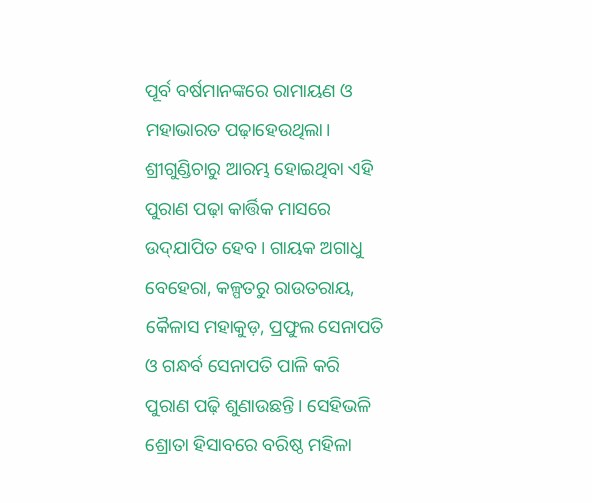ପୂର୍ବ ବର୍ଷମାନଙ୍କରେ ରାମାୟଣ ଓ ମହାଭାରତ ପଢ଼ାହେଉଥିଲା। ଶ୍ରୀଗୁଣ୍ଡିଚାରୁ ଆରମ୍ଭ ହୋଇଥିବା ଏହି ପୁରାଣ ପଢ଼ା କାର୍ତ୍ତିକ ମାସରେ ଉଦ୍‌ଯାପିତ ହେବ। ଗାୟକ ଅଗାଧୁ ବେହେରା, କଳ୍ପତରୁ ରାଉତରାୟ, କୈଳାସ ମହାକୁଡ଼, ପ୍ରଫୁଲ ସେନାପତି ଓ ଗନ୍ଧର୍ବ ସେନାପତି ପାଳି କରି ପୁରାଣ ପଢ଼ି ଶୁଣାଉଛନ୍ତି। ସେହିଭଳି ଶ୍ରୋତା ହିସାବରେ ବରିଷ୍ଠ ମହିଳା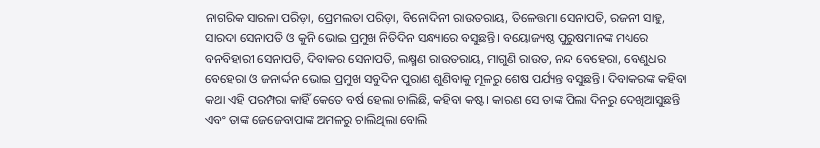ନାଗରିକ ସାରଳା ପରିଡ଼ା, ପ୍ରେମଲତା ପରିଡ଼ା, ବିନୋଦିନୀ ରାଉତରାୟ, ତିଳେତ୍ତମା ସେନାପତି, ରଜନୀ ସାହୁ, ସାରଦା ସେନାପତି ଓ କୁନି ଭୋଇ ପ୍ରମୁଖ ନିତିଦିନ ସନ୍ଧ୍ୟାରେ ବସୁଛନ୍ତି। ବୟୋଜ୍ୟଷ୍ଠ ପୁରୁଷମାନଙ୍କ ମଧ୍ୟରେ ବନବିହାରୀ ସେନାପତି, ଦିବାକର ସେନା‌ପତି, ଲକ୍ଷ୍ମଣ ରାଉତରାୟ, ମାଗୁଣି ରାଉତ, ନନ୍ଦ ବେହେରା, ବେଣୁଧର ବେହେରା ଓ ଜନାର୍ଦ୍ଦନ ଭୋଇ ପ୍ରମୁଖ ସବୁଦିନ ପୁରାଣ ଶୁଣିବାକୁ ମୂଳରୁ ଶେଷ ପର୍ଯ୍ୟନ୍ତ ବସୁଛନ୍ତି। ଦିବାକରଙ୍କ କହିବା କଥା ଏହି ପରମ୍ପରା କାହିଁ କେତେ ବର୍ଷ ହେଲା ଚାଲିଛି, କହିବା କଷ୍ଟ। କାରଣ ସେ ତାଙ୍କ ପିଲା ଦିନରୁ ଦେଖିଆସୁଛନ୍ତି ଏବଂ ତାଙ୍କ ଜେଜେବାପାଙ୍କ ଅମଳରୁ ଚାଲିଥିଲା ବୋଲି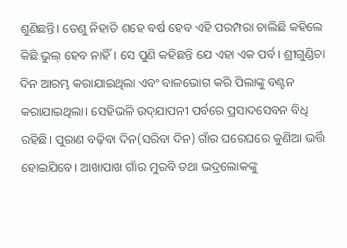ଶୁଣିଛନ୍ତି। ତେଣୁ ନିହାତି ଶହେ ବର୍ଷ ହେବ ଏହି ପରମ୍ପରା ଚାଲିଛି କହିଲେ କିଛି ଭୁଲ୍‌ ହେବ ନାହିଁ। ସେ ପୁଣି କହିଛନ୍ତି ଯେ ଏହା ଏକ ପର୍ବ। ଶ୍ରୀଗୁଣ୍ଡିଚା ଦିନ ଆରମ୍ଭ କରାଯାଇଥିଲା ଏବଂ ବାଳଭୋଗ କରି ପିଲାଙ୍କୁ ବଣ୍ଟନ କରାଯାଇଥିଲା। ସେହିଭଳି ଉଦ୍‌ଯାପନୀ ପର୍ବରେ ପ୍ରସାଦସେବନ ବିଧି ରହିଛି। ପୁରାଣ ବଢ଼ିବା ଦିନ(ସରିବା ଦିନ) ଗାଁର ଘରେଘରେ କୁଣିଆ ଭର୍ତ୍ତି ହୋଇଯିବେ। ଆଖାପାଖ ଗାଁର ମୁରବି ତଥା ଭଦ୍ରଲୋକଙ୍କୁ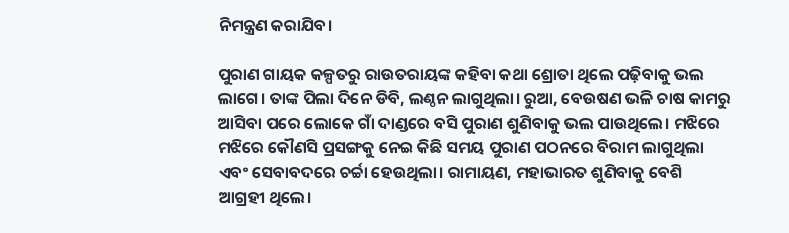ନିମନ୍ତ୍ରଣ କରାଯିବ।

ପୁରାଣ ଗାୟକ କଳ୍ପତରୁ ରାଉତରାୟଙ୍କ କହିବା କଥା ଶ୍ରୋତା ଥିଲେ ପଢ଼ିବାକୁ ଭଲ ଲାଗେ। ତାଙ୍କ ପିଲା ଦିନେ ଡିବି, ଲଣ୍ଠନ ଲାଗୁଥିଲା। ରୁଆ, ବେଉଷଣ ଭଳି ଚାଷ କାମରୁ ଆସିବା ପରେ ଲୋକେ ଗାଁ ଦାଣ୍ଡରେ ବସି ପୁରାଣ ଶୁଣିବାକୁ ଭଲ ପାଉଥିଲେ। ମଝିରେ ମଝିରେ କୌଣସି ପ୍ରସଙ୍ଗକୁ ନେଇ କିଛି ସମୟ ପୁରାଣ ପଠନରେ ବିରାମ ଲାଗୁଥିଲା ଏବଂ ସେବାବଦରେ ଚର୍ଚ୍ଚା ହେଉଥିଲା। ରାମାୟଣ, ମହାଭାରତ ଶୁଣିବାକୁ ବେଶି ଆଗ୍ରହୀ ଥିଲେ।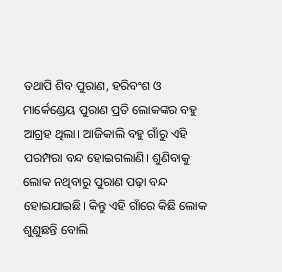ତଥାପି ଶିବ ପୁରାଣ, ହରିବଂଶ ଓ ମାର୍କେଣ୍ଡେୟ ପୁରାଣ ପ୍ରତି ଲୋକଙ୍କର ବହୁ ଆଗ୍ରହ ଥିଲା। ଆଜିକାଲି ବହୁ ଗାଁରୁ ଏହି ପରମ୍ପରା ବନ୍ଦ ହୋଇଗଲାଣି। ଶୁଣିବାକୁ ଲୋକ ନଥିବାରୁ ପୁରାଣ ପଢ଼ା ବନ୍ଦ ହୋଇଯାଇଛି। କିନ୍ତୁ ଏହି ଗାଁରେ କିଛି ଲୋକ ଶୁଣୁଛନ୍ତି ବୋଲି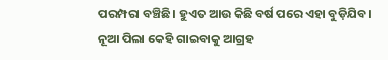ପରମ୍ପରା ବଞ୍ଚିଛି। ହୁଏତ ଆଉ କିଛି ବର୍ଷ ପରେ ଏହା ବୁଡ଼ିଯିବ। ନୂଆ ପିଲା କେହି ଗାଇବାକୁ ଆଗ୍ରହ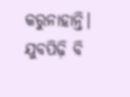କରୁନାହାନ୍ତି। ଯୁବପିଢ଼ି ବି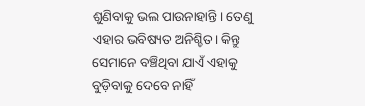ଶୁଣିବାକୁ ଭଲ ପାଉନାହାନ୍ତି। ତେଣୁ ଏହାର ଭବିଷ୍ୟତ ଅନିଶ୍ଚିତ। କିନ୍ତୁ ସେମାନେ ବଞ୍ଚିଥିବା ଯାଏଁ ଏହାକୁ ବୁଡ଼ିବାକୁ ଦେବେ ନାହିଁ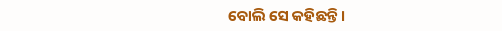ବୋଲି ସେ କହିଛନ୍ତି।